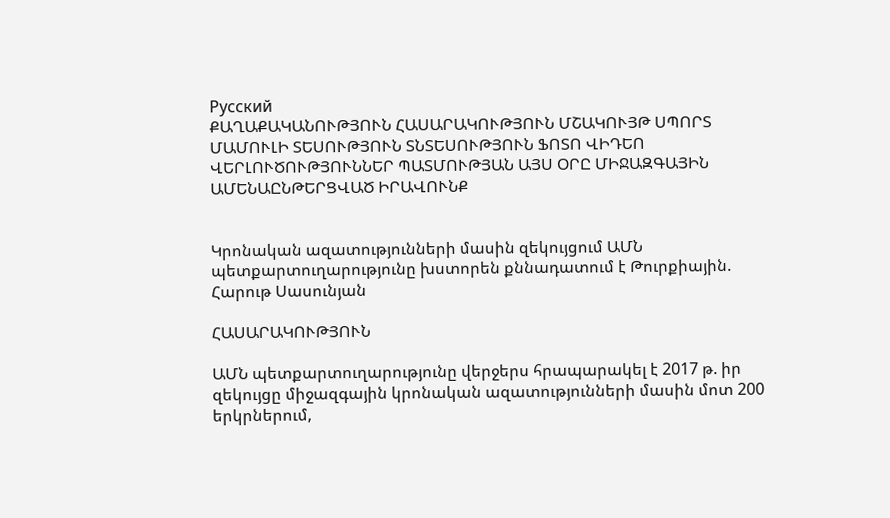Русский
ՔԱՂԱՔԱԿԱՆՈՒԹՅՈՒՆ ՀԱՍԱՐԱԿՈՒԹՅՈՒՆ ՄՇԱԿՈՒՅԹ ՍՊՈՐՏ ՄԱՄՈՒԼԻ ՏԵՍՈՒԹՅՈՒՆ ՏՆՏԵՍՈՒԹՅՈՒՆ ՖՈՏՈ ՎԻԴԵՈ ՎԵՐԼՈՒԾՈՒԹՅՈՒՆՆԵՐ ՊԱՏՄՈՒԹՅԱՆ ԱՅՍ ՕՐԸ ՄԻՋԱԶԳԱՅԻՆ ԱՄԵՆԱԸՆԹԵՐՑՎԱԾ ԻՐԱՎՈՒՆՔ


Կրոնական ազատությունների մասին զեկույցում ԱՄՆ պետքարտուղարությունը խստորեն քննադատում է Թուրքիային. Հարութ Սասունյան

ՀԱՍԱՐԱԿՈՒԹՅՈՒՆ

ԱՄՆ պետքարտուղարությունը վերջերս հրապարակել է 2017 թ. իր զեկույցը միջազգային կրոնական ազատությունների մասին մոտ 200 երկրներում,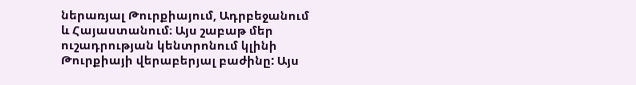ներառյալ Թուրքիայում, Ադրբեջանում և Հայաստանում։ Այս շաբաթ մեր ուշադրության կենտրոնում կլինի  Թուրքիայի վերաբերյալ բաժինը: Այս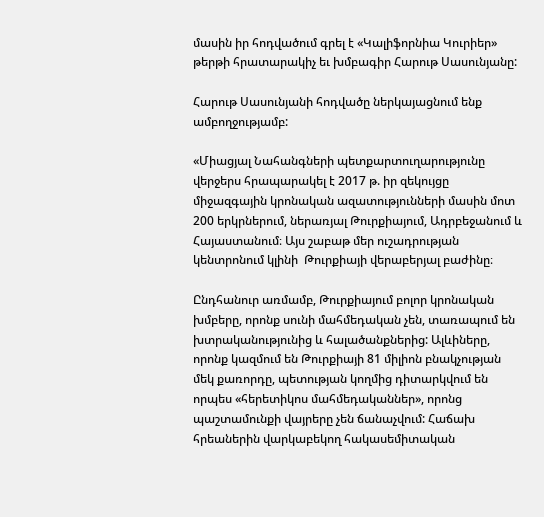մասին իր հոդվածում գրել է «Կալիֆորնիա Կուրիեր» թերթի հրատարակիչ եւ խմբագիր Հարութ Սասունյանը:

Հարութ Սասունյանի հոդվածը ներկայացնում ենք ամբողջությամբ:

«Միացյալ Նահանգների պետքարտուղարությունը վերջերս հրապարակել է 2017 թ. իր զեկույցը միջազգային կրոնական ազատությունների մասին մոտ 200 երկրներում, ներառյալ Թուրքիայում, Ադրբեջանում և Հայաստանում։ Այս շաբաթ մեր ուշադրության կենտրոնում կլինի  Թուրքիայի վերաբերյալ բաժինը։

Ընդհանուր առմամբ, Թուրքիայում բոլոր կրոնական խմբերը, որոնք սունի մահմեդական չեն, տառապում են խտրականությունից և հալածանքներից: Ալևիները, որոնք կազմում են Թուրքիայի 81 միլիոն բնակչության մեկ քառորդը, պետության կողմից դիտարկվում են որպես «հերետիկոս մահմեդականներ», որոնց պաշտամունքի վայրերը չեն ճանաչվում: Հաճախ հրեաներին վարկաբեկող հակասեմիտական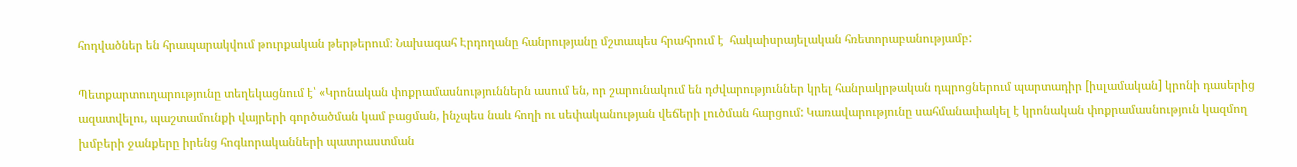հոդվածներ են հրապարակվում թուրքական թերթերում։ Նախագահ Էրդողանը հանրությանը մշտապես հրահրում է  հակաիսրայելական հռետորաբանությամբ:

Պետքարտուղարությունը տեղեկացնում է՝ «Կրոնական փոքրամասնություններն ասում են, որ շարունակում են դժվարություններ կրել հանրակրթական դպրոցներում պարտադիր [իսլամական] կրոնի դասերից ազատվելու, պաշտամունքի վայրերի գործածման կամ բացման, ինչպես նաև հողի ու սեփականության վեճերի լուծման հարցում: Կառավարությունը սահմանափակել է կրոնական փոքրամասնություն կազմող խմբերի ջանքերը իրենց հոգևորականների պատրաստման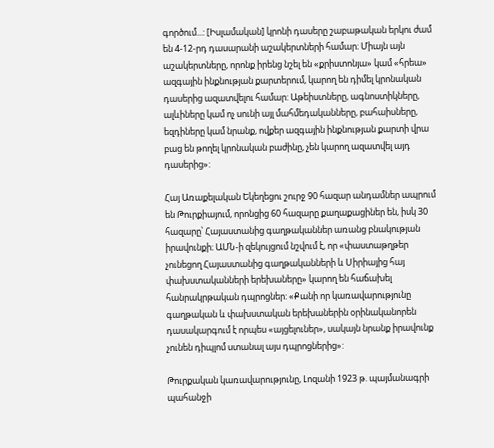գործում...: [Իսլամական] կրոնի դասերը շաբաթական երկու ժամ են 4-12-րդ դասարանի աշակերտների համար։ Միայն այն աշակերտները, որոնք իրենց նշել են «քրիստոնյա» կամ «հրեա» ազգային ինքնության քարտերում, կարող են դիմել կրոնական դասերից ազատվելու համար: Աթեիստները, ագնոստիկները, ալևիները կամ ոչ սունի այլ մահմեդականները, բահաիսները, եզդիները կամ նրանք, ովքեր ազգային ինքնության քարտի վրա բաց են թողել կրոնական բաժինը, չեն կարող ազատվել այդ դասերից»:

Հայ Առաքելական Եկեղեցու շուրջ 90 հազար անդամներ ապրում են Թուրքիայում, որոնցից 60 հազարը քաղաքացիներ են, իսկ 30 հազարը՝ Հայաստանից գաղթականներ առանց բնակության իրավունքի։ ԱՄՆ-ի զեկույցում նշվում է, որ «փաստաթղթեր չունեցող Հայաստանից գաղթականների և Սիրիայից հայ փախստականների երեխաները» կարող են հաճախել հանրակրթական դպրոցներ: «Քանի որ կառավարությունը գաղթական և փախստական երեխաներին օրինականորեն դասակարգում է որպես «այցելուներ», սակայն նրանք իրավունք չունեն դիպլոմ ստանալ այս դպրոցներից»:

Թուրքական կառավարությունը, Լոզանի 1923 թ. պայմանագրի պահանջի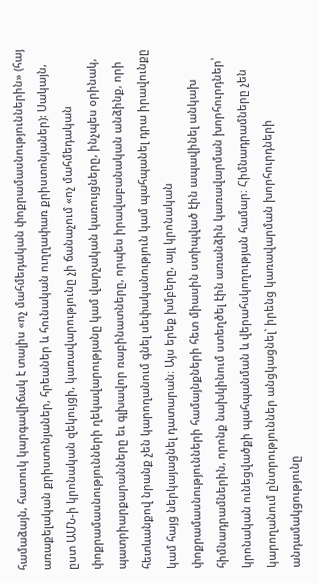համաձայն, հատուկ կարգավիճակ է տալիս «ոչ մահմեդական փոքրամասնություններին» (հայ առաքելական քրիստոնյաներ, հրեաներ և հունական ուղղափառ քրիստոնյաներ): Սակայն, ըստ ԱՄՆ-ի կրոնական զեկույցի, կառավարությունը չի ճանաչում «ոչ մահմեդական փոքրամասնությունների ղեկավարությանը կամ վարչական կառույցները, ինչպես օրինակ, պատրիարքարանները եւ գլխավոր ռաբինատները, որպես իրավաբանական անձինք, որի հետևանքով նրանք չեն կարողանում գնել սեփականություն կամ պահպանել դրա իրավունքը կամ հայց ներկայացնել դատարան։ Այս երեք խմբերը, այլ կրոնական փոքրամասնությունների համայնքների հետ միասին ստիպված էին ապավինել անկախ հիմնադրամներին, որոնք նախկինում ստեղծել էին առանձին կառավարման խորհուրդներ՝ կրոնական ունեցվածքի պահպանման և վերահսկողության համար։ Հիմնադրամները չեն կարողանում ընտրություններ անցկացնել` իրենց կառավարման խորհուրդների անդամակցությունը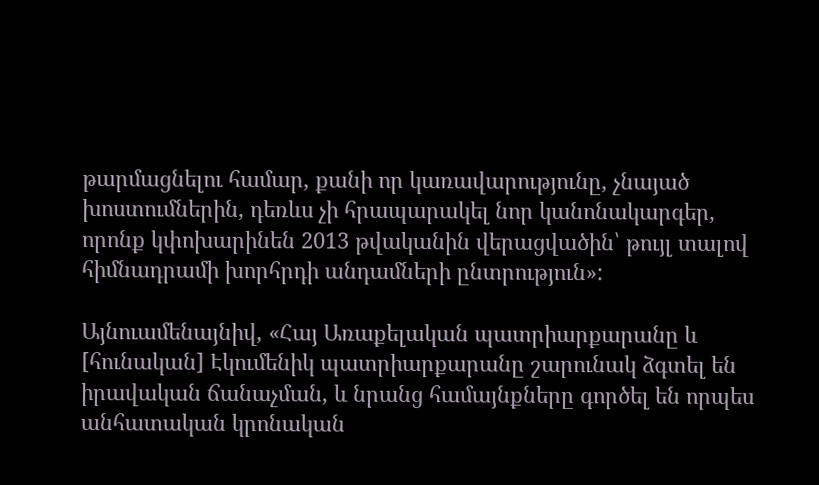թարմացնելու համար, քանի որ կառավարությունը, չնայած խոստումներին, դեռևս չի հրապարակել նոր կանոնակարգեր, որոնք կփոխարինեն 2013 թվականին վերացվածին՝ թույլ տալով հիմնադրամի խորհրդի անդամների ընտրություն»:

Այնուամենայնիվ, «Հայ Առաքելական պատրիարքարանը և [հունական] Էկումենիկ պատրիարքարանը շարունակ ձգտել են իրավական ճանաչման, և նրանց համայնքները գործել են որպես անհատական կրոնական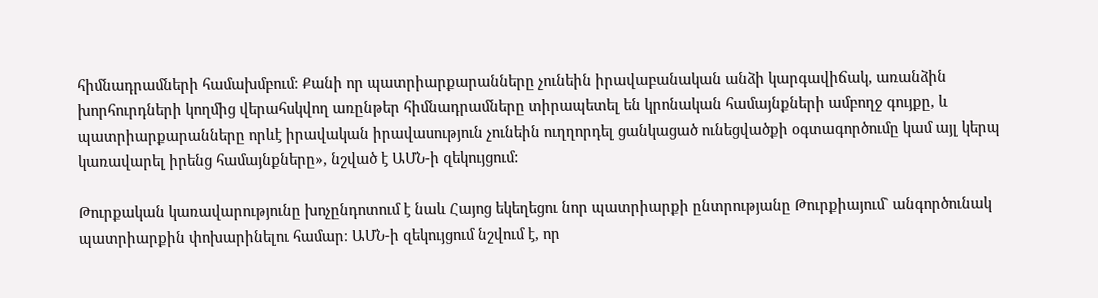հիմնադրամների համախմբում։ Քանի որ պատրիարքարանները չունեին իրավաբանական անձի կարգավիճակ, առանձին խորհուրդների կողմից վերահսկվող առընթեր հիմնադրամները տիրապետել են կրոնական համայնքների ամբողջ գույքը, և պատրիարքարանները որևէ իրավական իրավասություն չունեին ուղղորդել ցանկացած ունեցվածքի օգտագործումը կամ այլ կերպ կառավարել իրենց համայնքները», նշված է ԱՄՆ-ի զեկույցում:

Թուրքական կառավարությունը խոչընդոտում է նաև Հայոց եկեղեցու նոր պատրիարքի ընտրությանը Թուրքիայում` անգործունակ պատրիարքին փոխարինելու համար։ ԱՄՆ-ի զեկույցում նշվում է, որ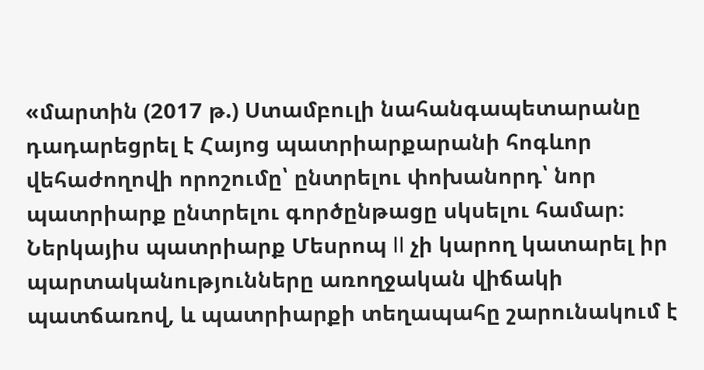«մարտին (2017 թ.) Ստամբուլի նահանգապետարանը դադարեցրել է Հայոց պատրիարքարանի հոգևոր վեհաժողովի որոշումը՝ ընտրելու փոխանորդ՝ նոր պատրիարք ընտրելու գործընթացը սկսելու համար։  Ներկայիս պատրիարք Մեսրոպ II չի կարող կատարել իր պարտականությունները առողջական վիճակի պատճառով, և պատրիարքի տեղապահը շարունակում է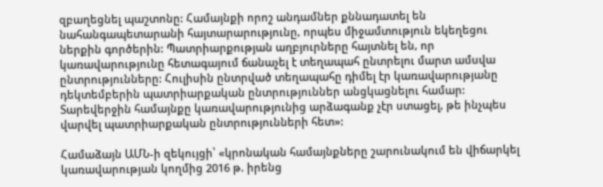զբաղեցնել պաշտոնը: Համայնքի որոշ անդամներ քննադատել են նահանգապետարանի հայտարարությունը, որպես միջամտություն եկեղեցու ներքին գործերին: Պատրիարքության աղբյուրները հայտնել են, որ կառավարությունը հետագայում ճանաչել է տեղապահ ընտրելու մարտ ամսվա ընտրությունները: Հուլիսին ընտրված տեղապահը դիմել էր կառավարությանը դեկտեմբերին պատրիարքական ընտրություններ անցկացնելու համար: Տարեվերջին համայնքը կառավարությունից արձագանք չէր ստացել, թե ինչպես վարվել պատրիարքական ընտրությունների հետ»:

Համաձայն ԱՄՆ-ի զեկույցի՝ «կրոնական համայնքները շարունակում են վիճարկել կառավարության կողմից 2016 թ. իրենց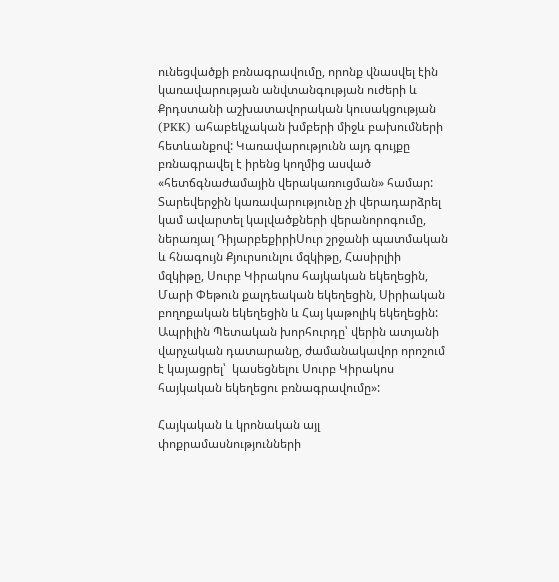ունեցվածքի բռնագրավումը, որոնք վնասվել էին կառավարության անվտանգության ուժերի և Քրդստանի աշխատավորական կուսակցության (PKK) ահաբեկչական խմբերի միջև բախումների հետևանքով: Կառավարությունն այդ գույքը բռնագրավել է իրենց կողմից ասված «հետճգնաժամային վերակառուցման» համար: Տարեվերջին կառավարությունը չի վերադարձրել կամ ավարտել կալվածքների վերանորոգումը, ներառյալ ԴիյարբեքիրիՍուր շրջանի պատմական և հնագույն Քյուրսունլու մզկիթը, Հասիրլիի մզկիթը, Սուրբ Կիրակոս հայկական եկեղեցին, Մարի Փեթուն քալդեական եկեղեցին, Սիրիական բողոքական եկեղեցին և Հայ կաթոլիկ եկեղեցին: Ապրիլին Պետական խորհուրդը՝ վերին ատյանի վարչական դատարանը, ժամանակավոր որոշում է կայացրել՝  կասեցնելու Սուրբ Կիրակոս հայկական եկեղեցու բռնագրավումը»:

Հայկական և կրոնական այլ փոքրամասնությունների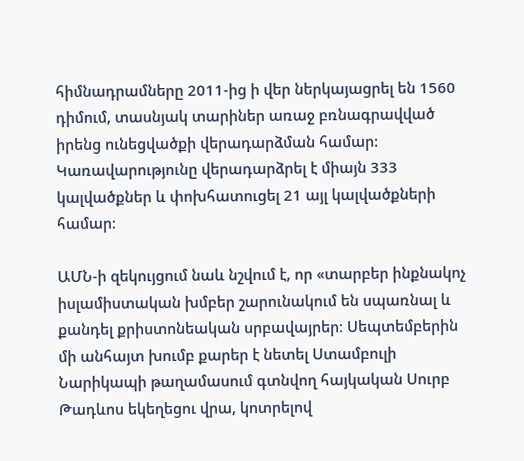հիմնադրամները 2011-ից ի վեր ներկայացրել են 1560 դիմում, տասնյակ տարիներ առաջ բռնագրավված իրենց ունեցվածքի վերադարձման համար: Կառավարությունը վերադարձրել է միայն 333 կալվածքներ և փոխհատուցել 21 այլ կալվածքների համար։

ԱՄՆ-ի զեկույցում նաև նշվում է, որ «տարբեր ինքնակոչ իսլամիստական խմբեր շարունակում են սպառնալ և քանդել քրիստոնեական սրբավայրեր։ Սեպտեմբերին մի անհայտ խումբ քարեր է նետել Ստամբուլի Նարիկապի թաղամասում գտնվող հայկական Սուրբ Թադևոս եկեղեցու վրա, կոտրելով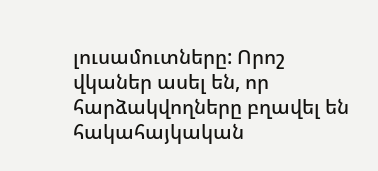լուսամուտները: Որոշ վկաներ ասել են, որ հարձակվողները բղավել են հակահայկական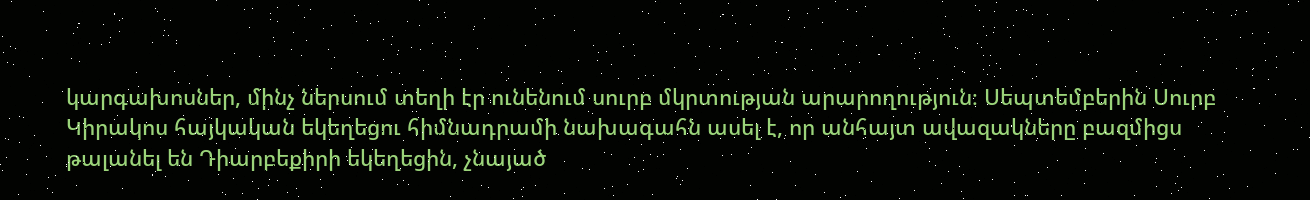կարգախոսներ, մինչ ներսում տեղի էր ունենում սուրբ մկրտության արարողություն։ Սեպտեմբերին Սուրբ Կիրակոս հայկական եկեղեցու հիմնադրամի նախագահն ասել է, որ անհայտ ավազակները բազմիցս թալանել են Դիարբեքիրի եկեղեցին, չնայած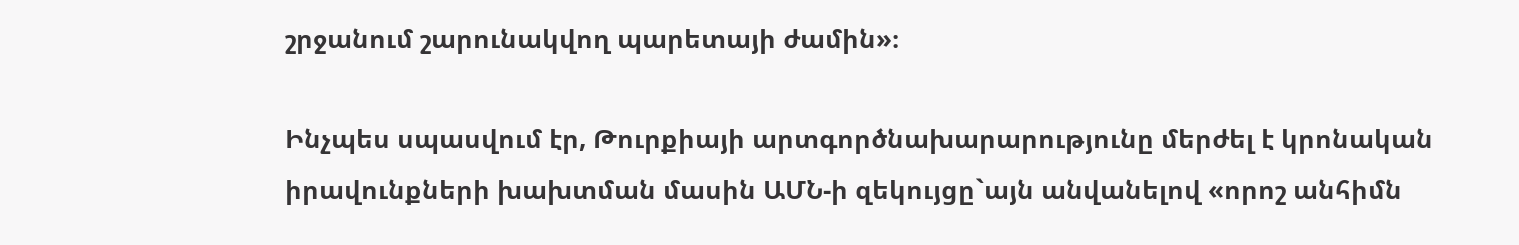շրջանում շարունակվող պարետայի ժամին»։

Ինչպես սպասվում էր, Թուրքիայի արտգործնախարարությունը մերժել է կրոնական իրավունքների խախտման մասին ԱՄՆ-ի զեկույցը`այն անվանելով «որոշ անհիմն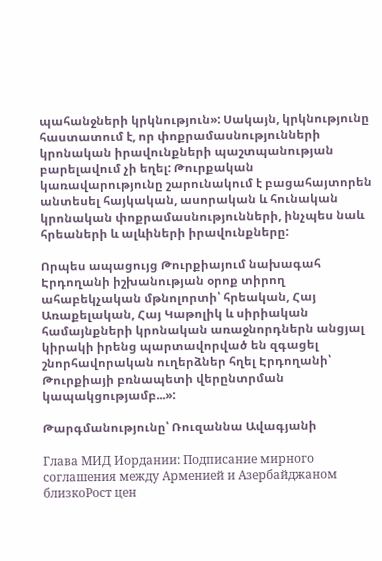պահանջների կրկնություն»: Սակայն, կրկնությունը հաստատում է, որ փոքրամասնությունների կրոնական իրավունքների պաշտպանության բարելավում չի եղել: Թուրքական կառավարությունը շարունակում է բացահայտորեն անտեսել հայկական, ասորական և հունական կրոնական փոքրամասնությունների, ինչպես նաև հրեաների և ալևիների իրավունքները:

Որպես ապացույց Թուրքիայում նախագահ Էրդողանի իշխանության օրոք տիրող ահաբեկչական մթնոլորտի՝ հրեական, Հայ Առաքելական, Հայ Կաթոլիկ և սիրիական համայնքների կրոնական առաջնորդներն անցյալ կիրակի իրենց պարտավորված են զգացել շնորհավորական ուղերձներ հղել Էրդողանի՝ Թուրքիայի բռնապետի վերընտրման կապակցությամբ...»:

Թարգմանությունը՝ Ռուզաննա Ավագյանի

Глава МИД Иордании: Подписание мирного соглашения между Арменией и Азербайджаном близкоРост цен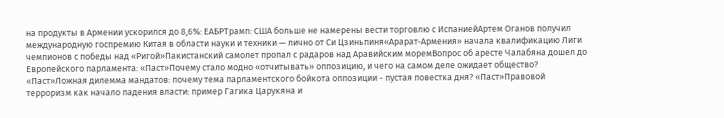на продукты в Армении ускорился до 8,6%: ЕАБРТрамп: США больше не намерены вести торговлю с ИспаниейАртем Оганов получил международную госпремию Китая в области науки и техники — лично от Си Цзиньпиня«Арарат‑Армения» начала квалификацию Лиги чемпионов с победы над «Ригой»Пакистанский самолет пропал с радаров над Аравийским моремВопрос об аресте Чалабяна дошел до Европейского парламента: «Паст»Почему стало модно «отчитывать» оппозицию, и чего на самом деле ожидает общество? «Паст»Ложная дилемма мандатов: почему тема парламентского бойкота оппозиции - пустая повестка дня? «Паст»Правовой терроризм как начало падения власти: пример Гагика Царукяна и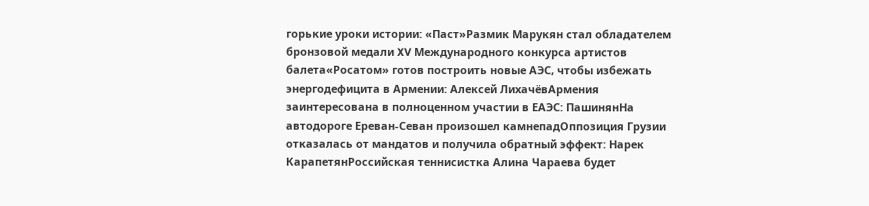горькие уроки истории: «Паст»Размик Марукян стал обладателем бронзовой медали XV Международного конкурса артистов балета«Росатом» готов построить новые АЭС, чтобы избежать энергодефицита в Армении: Алексей ЛихачёвАрмения заинтересована в полноценном участии в ЕАЭС: ПашинянНа автодороге Ереван-Севан произошел камнепадОппозиция Грузии отказалась от мандатов и получила обратный эффект: Нарек КарапетянРоссийская теннисистка Алина Чараева будет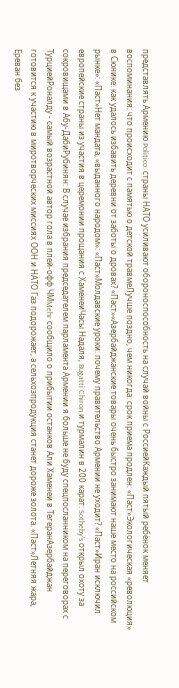представлять Армению Politico: страны НАТО усиливают обороноспособность на случай войны с РоссиейКаждый пятый ребёнок меняет воспоминания: что происходит с памятью о детской травмеЛучше поздно, чем никогда: срок приема продлен: «Паст»Экологическая «революция» в Сюнике: как удалось избавить деревни от заботы о дровах? «Паст»«Азербайджанские товары очень быстро занимают наше место на российском рынке»: «Паст»Нет мандата, «выданного народом»: «Паст»Молдавские уроки: почему правительство Армении не уходит? «Паст»Иран исключил европейские страны из участия в церемонии прощания с ХаменеиЧасы Надаля, Bugatti Chiron и турмалин в 200 карат: Sotheby’s открыл охоту за сокровищами в Абу-ДабиРубинян: В случае избрания председателем парламента Армении я больше не буду спецпосланником на переговорах с ТурциейРоналду - самый возрастной автор гола в плей-офф ЧМMehr сообщило о прибытии останков Али Хаменеи в ТегеранАзербайджан готовится к участию в миротворческих миссиях ООН и НАТО Газ подорожает, а сельхозпродукция станет дороже золота. «Паст»Летняя жара, Ереван без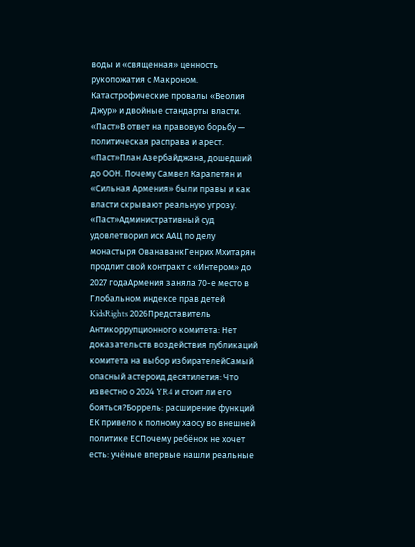воды и «священная» ценность рукопожатия с Макроном. Катастрофические провалы «Веолия Джур» и двойные стандарты власти. «Паст»В ответ на правовую борьбу — политическая расправа и арест. «Паст»План Азербайджана, дошедший до ООН. Почему Самвел Карапетян и «Сильная Армения» были правы и как власти скрывают реальную угрозу. «Паст»Административный суд удовлетворил иск ААЦ по делу монастыря ОванаванкГенрих Мхитарян продлит свой контракт с «Интером» до 2027 годаАрмения заняла 70-е место в Глобальном индексе прав детей KidsRights 2026Представитель Антикоррупционного комитета: Нет доказательств воздействия публикаций комитета на выбор избирателейСамый опасный астероид десятилетия: Что известно о 2024 YR4 и стоит ли его бояться?Боррель: расширение функций ЕК привело к полному хаосу во внешней политике ЕСПочему ребёнок не хочет есть: учёные впервые нашли реальные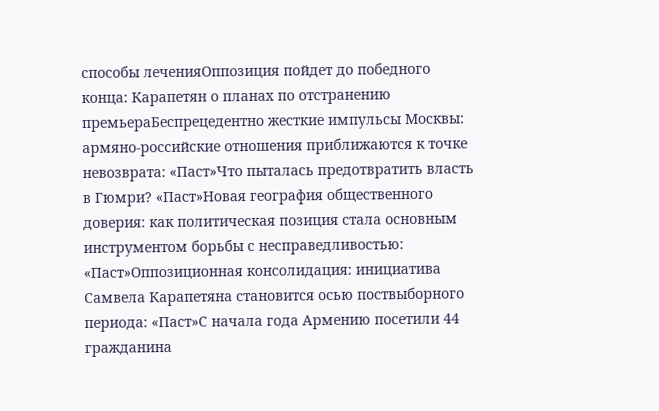способы леченияОппозиция пойдет до победного конца: Карапетян о планах по отстранению премьераБеспрецедентно жесткие импульсы Москвы: армяно-российские отношения приближаются к точке невозврата: «Паст»Что пыталась предотвратить власть в Гюмри? «Паст»Новая география общественного доверия: как политическая позиция стала основным инструментом борьбы с несправедливостью: «Паст»Оппозиционная консолидация: инициатива Самвела Карапетяна становится осью поствыборного периода: «Паст»С начала года Армению посетили 44 гражданина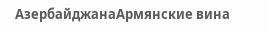АзербайджанаАрмянские вина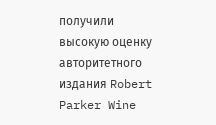получили высокую оценку авторитетного издания Robert Parker Wine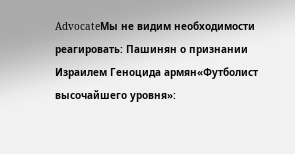AdvocateМы не видим необходимости реагировать: Пашинян о признании Израилем Геноцида армян«Футболист высочайшего уровня»: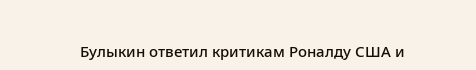Булыкин ответил критикам Роналду США и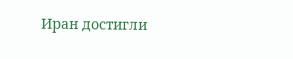Иран достигли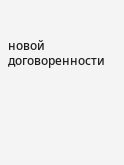новой договоренности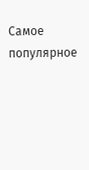Самое популярное